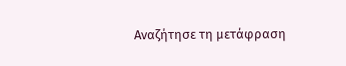Αναζήτησε τη μετάφραση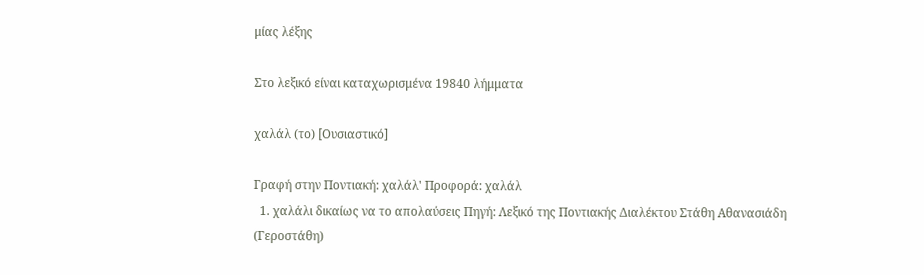μίας λέξης

Στο λεξικό είναι καταχωρισμένα 19840 λήμματα

χαλάλ (το) [Ουσιαστικό]

Γραφή στην Ποντιακή: χαλάλ' Προφορά: χαλάλ
  1. χαλάλι δικαίως να το απολαύσεις Πηγή: Λεξικό της Ποντιακής Διαλέκτου Στάθη Αθανασιάδη (Γεροστάθη)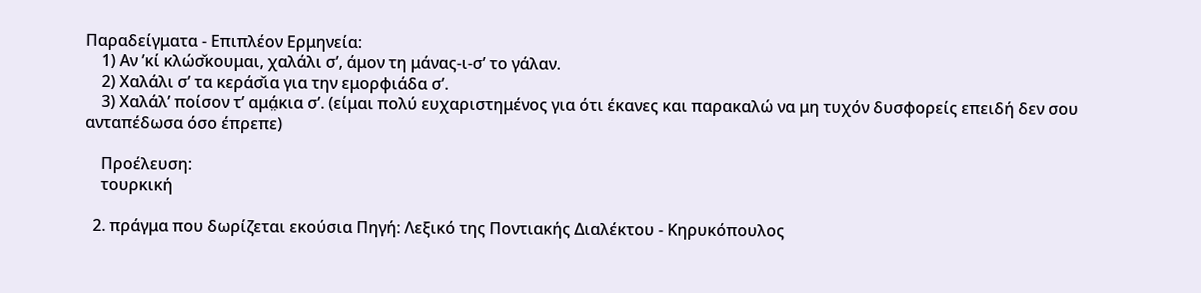Παραδείγματα - Επιπλέον Ερμηνεία:
    1) Αν ’κί κλώσ̌κουμαι, χαλάλι σ’, άμον τη μάνας-ι-σ’ το γάλαν.
    2) Χαλάλι σ’ τα κεράσ̌ια για την εμορφιάδα σ’.
    3) Χαλάλ’ ποίσον τ’ αμά̤κια σ’. (είμαι πολύ ευχαριστημένος για ότι έκανες και παρακαλώ να μη τυχόν δυσφορείς επειδή δεν σου ανταπέδωσα όσο έπρεπε)

    Προέλευση:
    τουρκική

  2. πράγμα που δωρίζεται εκούσια Πηγή: Λεξικό της Ποντιακής Διαλέκτου - Κηρυκόπουλος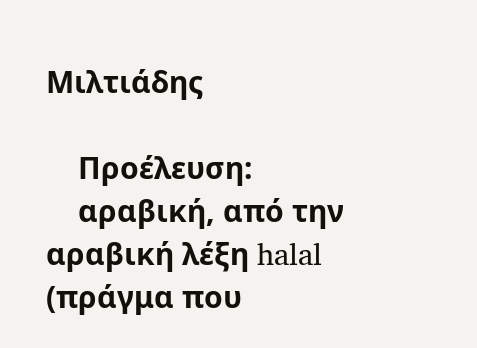Μιλτιάδης

    Προέλευση:
    αραβική, από την αραβική λέξη halal (πράγμα που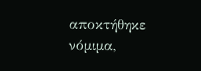αποκτήθηκε νόμιμα,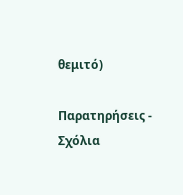θεμιτό)

Παρατηρήσεις - Σχόλια